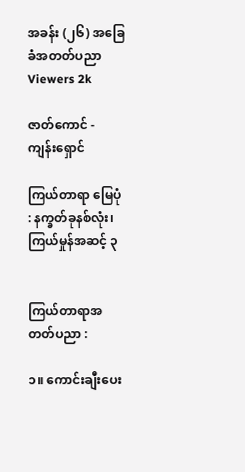အခန်း (၂၆) အခြေခံအတတ်ပညာ
Viewers 2k

ဇာတ်ကောင် - ကျန်းရှောင်

ကြယ်တာရာ မြေပုံ : နက္ခတ်ခုနစ်လုံး၊ ကြယ်မှုန်အဆင့် ၃


ကြယ်တာရာအတတ်ပညာ :

၁။ ကောင်းချီးပေး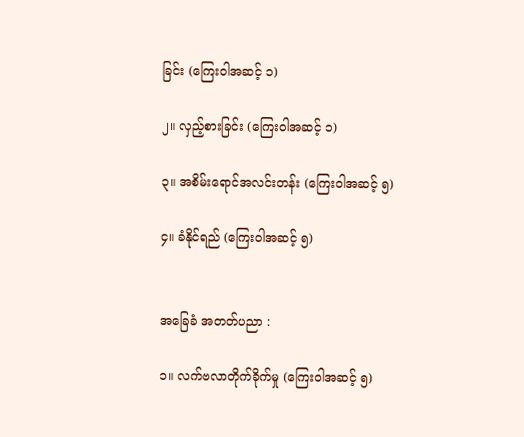ခြင်း (ကြေးဝါအဆင့် ၁)

၂။ လှည့်စားခြင်း (ကြေးဝါအဆင့် ၁)

၃။ အစိမ်းရောင်အလင်းတန်း (ကြေးဝါအဆင့် ၅)

၄။ ခံနိုင်ရည် (ကြေးဝါအဆင့် ၅)


အခြေခံ အတတ်ပညာ :

၁။ လက်ဗလာတိုက်ခိုက်မှု (ကြေးဝါအဆင့် ၅)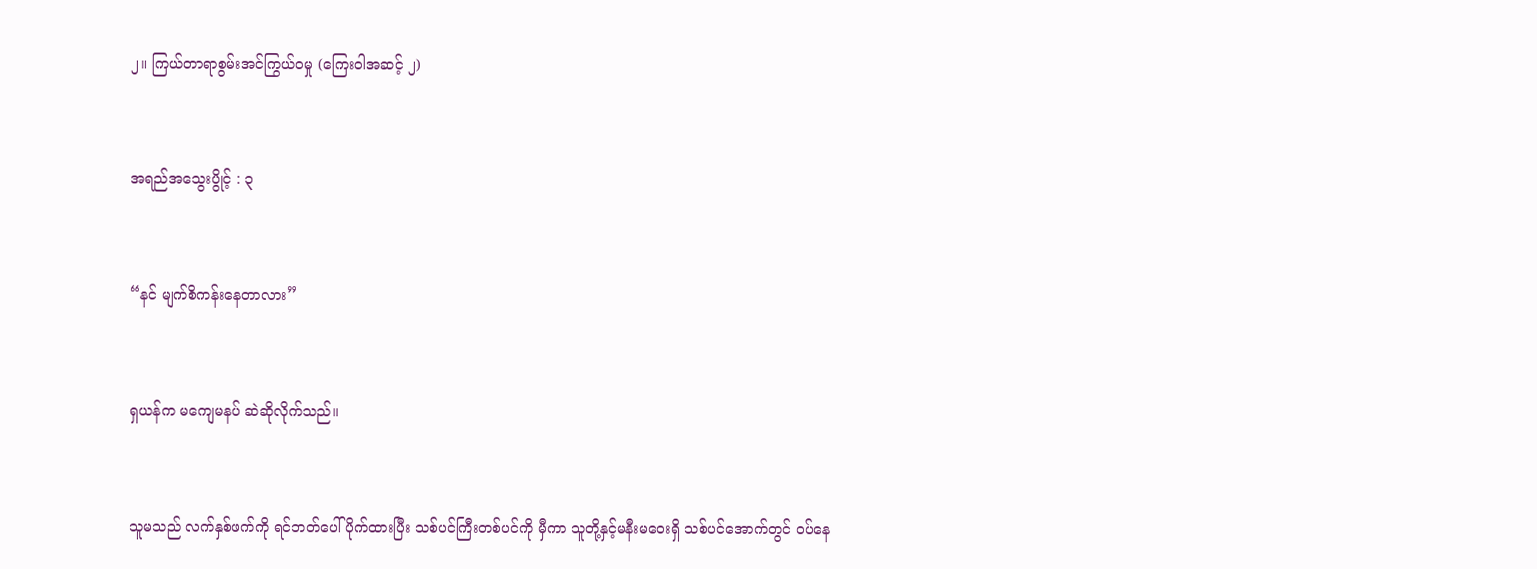၂။ ကြယ်တာရာစွမ်းအင်ကြွယ်ဝမှု (ကြေးဝါအဆင့် ၂)


အရည်အသွေးပွိုင့် : ၃


“နင် မျက်စိကန်းနေတာလား”


ရှယန်က မကျေမနပ် ဆဲဆိုလိုက်သည်။


သူမသည် လက်နှစ်ဖက်ကို ရင်ဘတ်ပေါ်ပိုက်ထားပြီး သစ်ပင်ကြီးတစ်ပင်ကို မှီကာ သူတို့နှင့်မနီးမဝေးရှိ သစ်ပင်အောက်တွင် ဝပ်နေ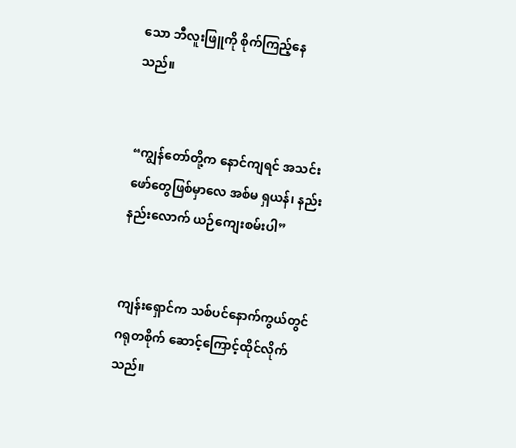သော ဘီလူးဖြူကို စိုက်ကြည့်နေသည်။


“ကျွန်တော်တို့က နောင်ကျရင် အသင်းဖော်တွေဖြစ်မှာလေ အစ်မ ရှယန်၊ နည်းနည်းလောက် ယဉ်ကျေးစမ်းပါ”


ကျန်းရှောင်က သစ်ပင်နောက်ကွယ်တွင် ဂရုတစိုက် ဆောင့်ကြောင့်ထိုင်လိုက်သည်။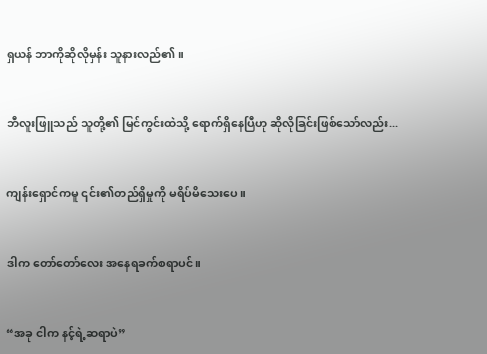ရှယန် ဘာကိုဆိုလိုမှန်း သူနားလည်၏။


ဘီလူးဖြူသည် သူတို့၏ မြင်ကွင်းထဲသို့ ရောက်ရှိနေပြီဟု ဆိုလိုခြင်းဖြစ်သော်လည်း...


ကျန်းရှောင်ကမူ ၎င်း၏တည်ရှိမှုကို မရိပ်မိသေးပေ။


ဒါက တော်တော်လေး အနေရခက်စရာပင်။


“အခု ငါက နင့်ရဲ့ဆရာပဲ”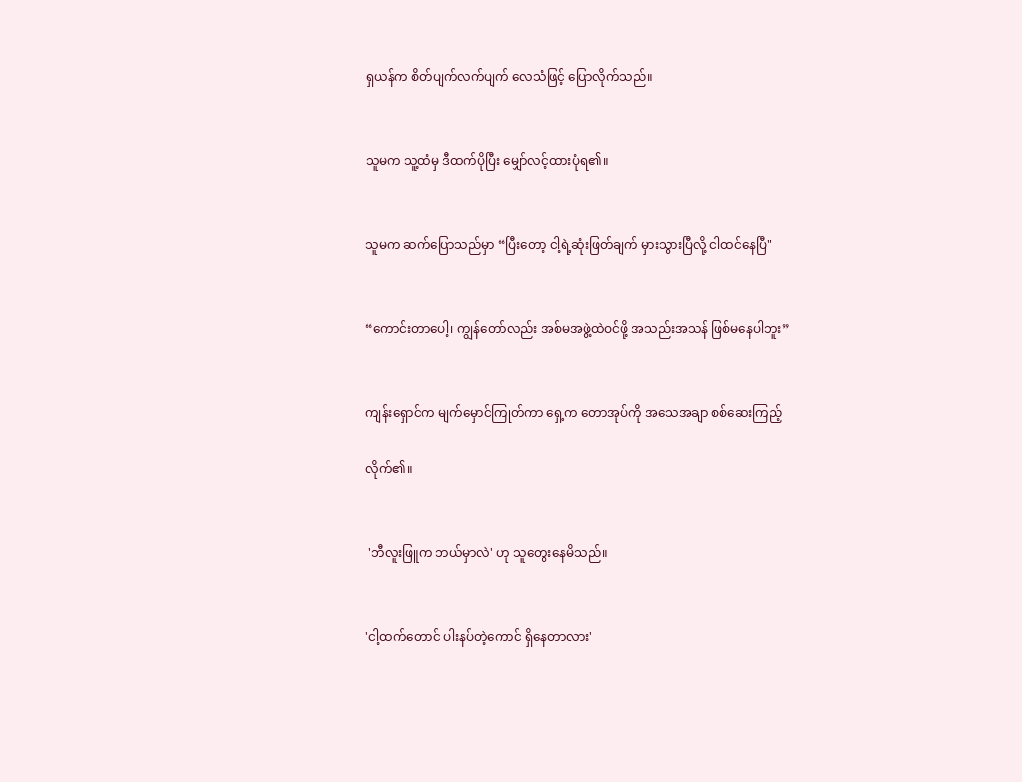ရှယန်က စိတ်ပျက်လက်ပျက် လေသံဖြင့် ပြောလိုက်သည်။


သူမက သူ့ထံမှ ဒီထက်ပိုပြီး မျှော်လင့်ထားပုံရ၏။


သူမက ဆက်ပြောသည်မှာ “ပြီးတော့ ငါ့ရဲ့ဆုံးဖြတ်ချက် မှားသွားပြီလို့ ငါထင်နေပြီ"


“ကောင်းတာပေါ့၊ ကျွန်တော်လည်း အစ်မအဖွဲ့ထဲဝင်ဖို့ အသည်းအသန် ဖြစ်မနေပါဘူး”


ကျန်းရှောင်က မျက်မှောင်ကြုတ်ကာ ရှေ့က တောအုပ်ကို အသေအချာ စစ်ဆေးကြည့်

လိုက်၏။


 'ဘီလူးဖြူက ဘယ်မှာလဲ' ဟု သူတွေးနေမိသည်။


'ငါ့ထက်တောင် ပါးနပ်တဲ့ကောင် ရှိနေတာလား'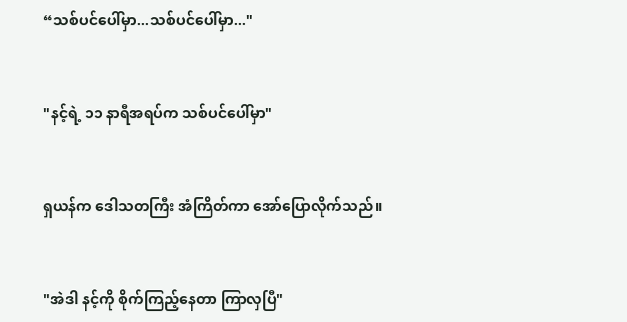“သစ်ပင်ပေါ်မှာ...သစ်ပင်ပေါ်မှာ..."


"နင့်ရဲ့ ၁၁ နာရီအရပ်က သစ်ပင်ပေါ်မှာ"


ရှယန်က ဒေါသတကြီး အံကြိတ်ကာ အော်ပြောလိုက်သည်။


"အဲဒါ နင့်ကို စိုက်ကြည့်နေတာ ကြာလှပြီ"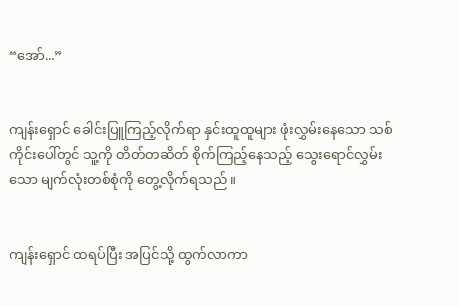“အော်...”


ကျန်းရှောင် ခေါင်းပြူကြည့်လိုက်ရာ နှင်းထူထူများ ဖုံးလွှမ်းနေသော သစ်ကိုင်းပေါ်တွင် သူ့ကို တိတ်တဆိတ် စိုက်ကြည့်နေသည့် သွေးရောင်လွှမ်းသော မျက်လုံးတစ်စုံကို တွေ့လိုက်ရသည်။


ကျန်းရှောင် ထရပ်ပြီး အပြင်သို့ ထွက်လာကာ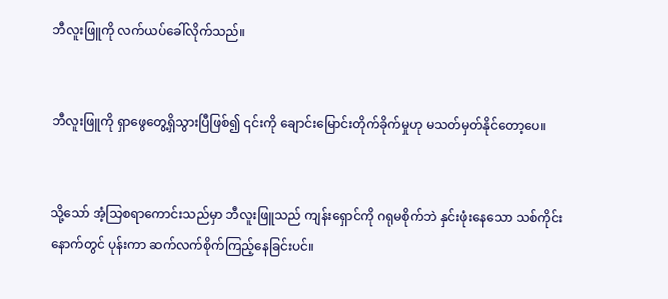ဘီလူးဖြူကို လက်ယပ်ခေါ်လိုက်သည်။


ဘီလူးဖြူကို ရှာဖွေတွေ့ရှိသွားပြီဖြစ်၍ ၎င်းကို ချောင်းမြောင်းတိုက်ခိုက်မှုဟု မသတ်မှတ်နိုင်တော့ပေ။


သို့သော် အံ့သြစရာကောင်းသည်မှာ ဘီလူးဖြူသည် ကျန်းရှောင်ကို ဂရုမစိုက်ဘဲ နှင်းဖုံးနေသော သစ်ကိုင်းနောက်တွင် ပုန်းကာ ဆက်လက်စိုက်ကြည့်နေခြင်းပင်။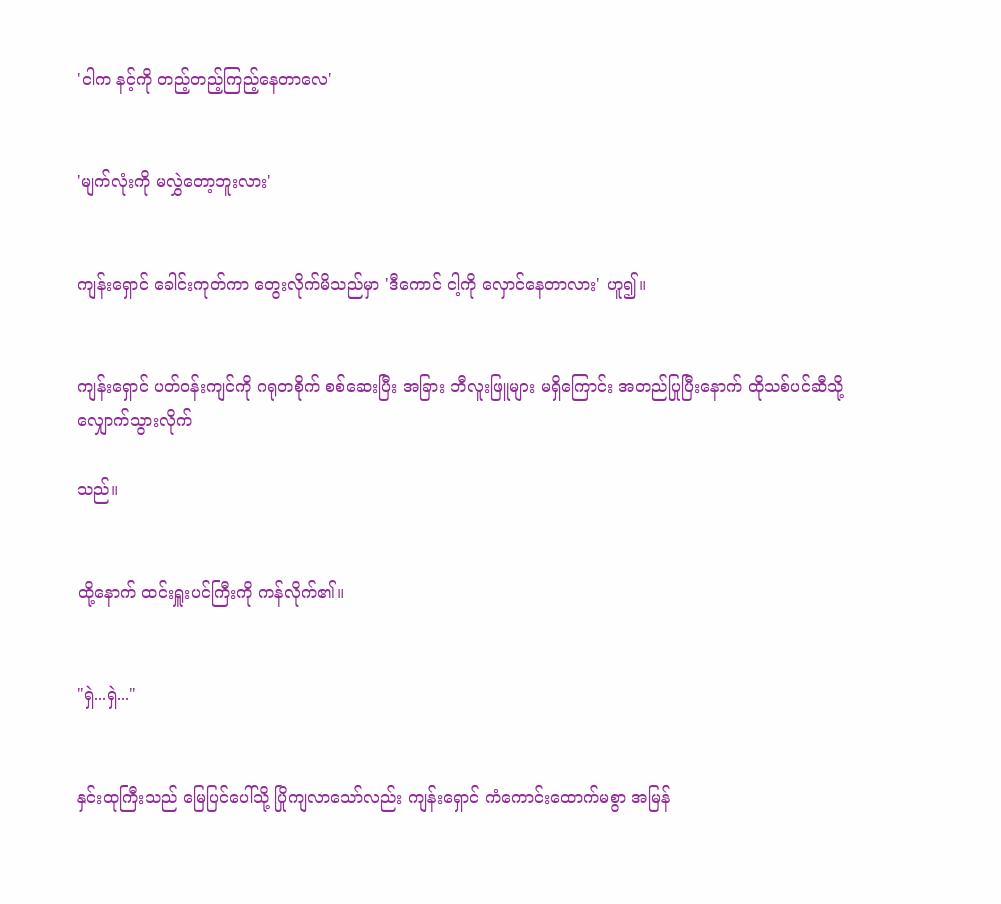'ငါက နင့်ကို တည့်တည့်ကြည့်နေတာလေ'


'မျက်လုံးကို မလွှဲတော့ဘူးလား'


ကျန်းရှောင် ခေါင်းကုတ်ကာ တွေးလိုက်မိသည်မှာ 'ဒီကောင် ငါ့ကို လှောင်နေတာလား' ဟူ၍။


ကျန်းရှောင် ပတ်ဝန်းကျင်ကို ဂရုတစိုက် စစ်ဆေးပြီး အခြား ဘီလူးဖြူများ မရှိကြောင်း အတည်ပြုပြီးနောက် ထိုသစ်ပင်ဆီသို့ လျှောက်သွားလိုက်

သည်။


ထို့နောက် ထင်းရှူးပင်ကြီးကို ကန်လိုက်၏။


"ရှဲ...ရှဲ..."


နှင်းထုကြီးသည် မြေပြင်ပေါ်သို့ ပြိုကျလာသော်လည်း ကျန်းရှောင် ကံကောင်းထောက်မစွာ အမြန်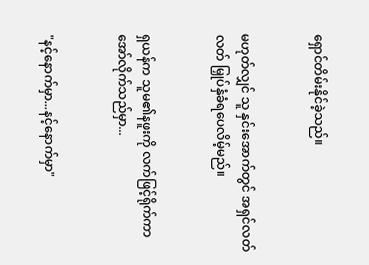ရှောင်တိမ်းနိုင်ခဲ့သည်။


မဟုတ်လျှင် သူ နှင်းအောက်တွင် အရှင်လတ်လတ် မြှုပ်နှံခံရပေလိမ့်မည်။


ရှယန်က သူမ၏နဖူးကို လက်ဖြင့်ရိုက်ကာ အော်လိုက်သည်မှာ...


"နင့်နောက်မှာ...နင့်နောက်မှာ"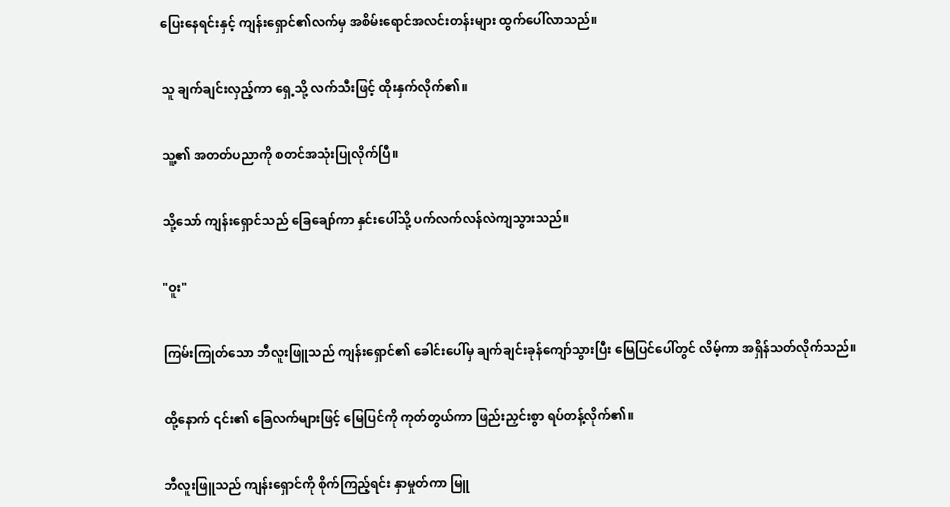ပြေးနေရင်းနှင့် ကျန်းရှောင်၏လက်မှ အစိမ်းရောင်အလင်းတန်းများ ထွက်ပေါ်လာသည်။


သူ ချက်ချင်းလှည့်ကာ ရှေ့သို့ လက်သီးဖြင့် ထိုးနှက်လိုက်၏။


သူ့၏ အတတ်ပညာကို စတင်အသုံးပြုလိုက်ပြီ။


သို့သော် ကျန်းရှောင်သည် ခြေချော်ကာ နှင်းပေါ်သို့ ပက်လက်လန်လဲကျသွားသည်။


"ဝူး"


ကြမ်းကြုတ်သော ဘီလူးဖြူသည် ကျန်းရှောင်၏ ခေါင်းပေါ်မှ ချက်ချင်းခုန်ကျော်သွားပြီး မြေပြင်ပေါ်တွင် လိမ့်ကာ အရှိန်သတ်လိုက်သည်။


ထို့နောက် ၎င်း၏ ခြေလက်များဖြင့် မြေပြင်ကို ကုတ်တွယ်ကာ ဖြည်းညှင်းစွာ ရပ်တန့်လိုက်၏။


ဘီလူးဖြူသည် ကျန်းရှောင်ကို စိုက်ကြည့်ရင်း နှာမှုတ်ကာ မြူ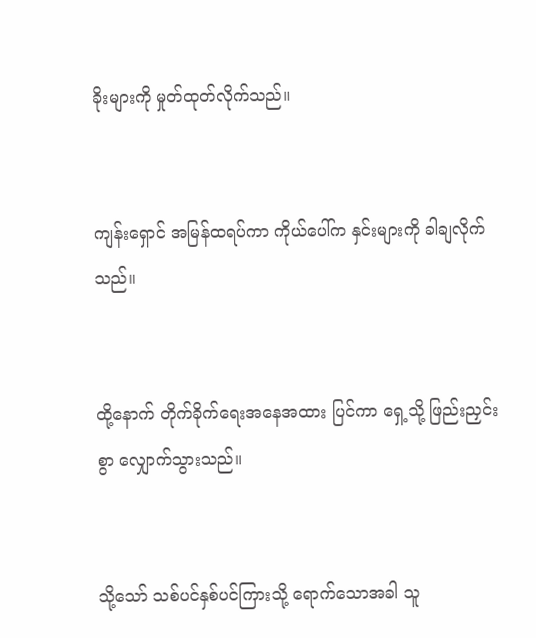ခိုးများကို မှုတ်ထုတ်လိုက်သည်။


ကျန်းရှောင် အမြန်ထရပ်ကာ ကိုယ်ပေါ်က နှင်းများကို ခါချလိုက်သည်။


ထို့နောက် တိုက်ခိုက်ရေးအနေအထား ပြင်ကာ ရှေ့သို့ ဖြည်းညှင်းစွာ လျှောက်သွားသည်။


သို့သော် သစ်ပင်နှစ်ပင်ကြားသို့ ရောက်သောအခါ သူ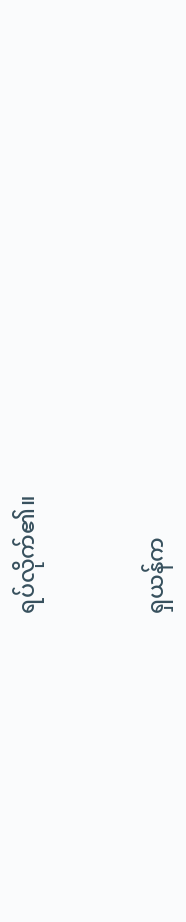ရပ်လိုက်၏။


ရှယန်က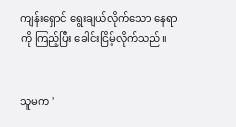ကျန်းရှောင် ရွေးချယ်လိုက်သော နေရာကို ကြည့်ပြီး ခေါင်းငြိမ့်လိုက်သည်။


သူမက '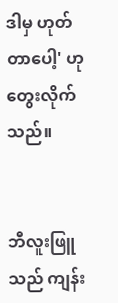ဒါမှ ဟုတ်တာပေါ့' ဟု တွေးလိုက်သည်။


ဘီလူးဖြူသည် ကျန်း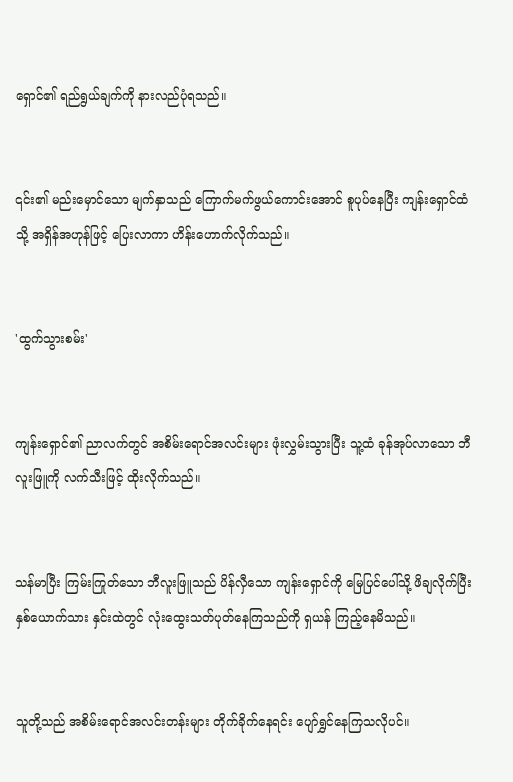ရှောင်၏ ရည်ရွယ်ချက်ကို နားလည်ပုံရသည်။


၎င်း၏ မည်းမှောင်သော မျက်နှာသည် ကြောက်မက်ဖွယ်ကောင်းအောင် စူပုပ်နေပြီး ကျန်းရှောင်ထံသို့ အရှိန်အဟုန်ဖြင့် ပြေးလာကာ ဟိန်းဟောက်လိုက်သည်။


'ထွက်သွားစမ်း'


ကျန်းရှောင်၏ ညာလက်တွင် အစိမ်းရောင်အလင်းများ ဖုံးလွှမ်းသွားပြီး သူ့ထံ ခုန်အုပ်လာသော ဘီလူးဖြူကို လက်သီးဖြင့် ထိုးလိုက်သည်။


သန်မာပြီး ကြမ်းကြုတ်သော ဘီလူးဖြူသည် ပိန်လှီသော ကျန်းရှောင်ကို မြေပြင်ပေါ်သို့ ဖိချလိုက်ပြီး နှစ်ယောက်သား နှင်းထဲတွင် လုံးထွေးသတ်ပုတ်နေကြသည်ကို ရှယန် ကြည့်နေမိသည်။


သူတို့သည် အစိမ်းရောင်အလင်းတန်းများ တိုက်ခိုက်နေရင်း ပျော်ရွှင်နေကြသလိုပင်။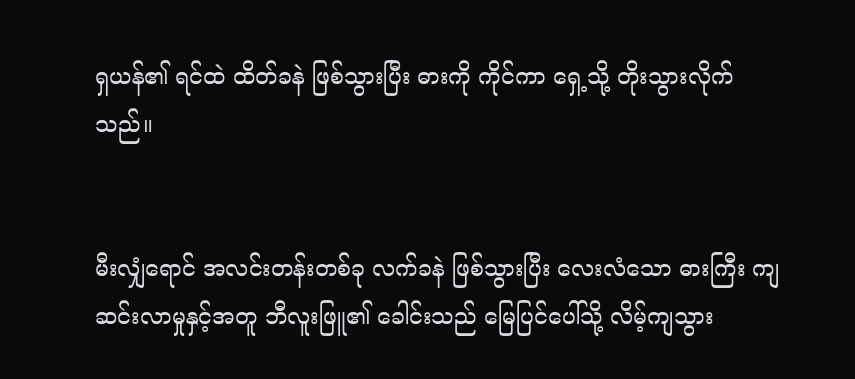ရှယန်၏ ရင်ထဲ ထိတ်ခနဲ ဖြစ်သွားပြီး ဓားကို ကိုင်ကာ ရှေ့သို့ တိုးသွားလိုက်သည်။


မီးလျှံရောင် အလင်းတန်းတစ်ခု လက်ခနဲ ဖြစ်သွားပြီး လေးလံသော ဓားကြီး ကျဆင်းလာမှုနှင့်အတူ ဘီလူးဖြူ၏ ခေါင်းသည် မြေပြင်ပေါ်သို့ လိမ့်ကျသွား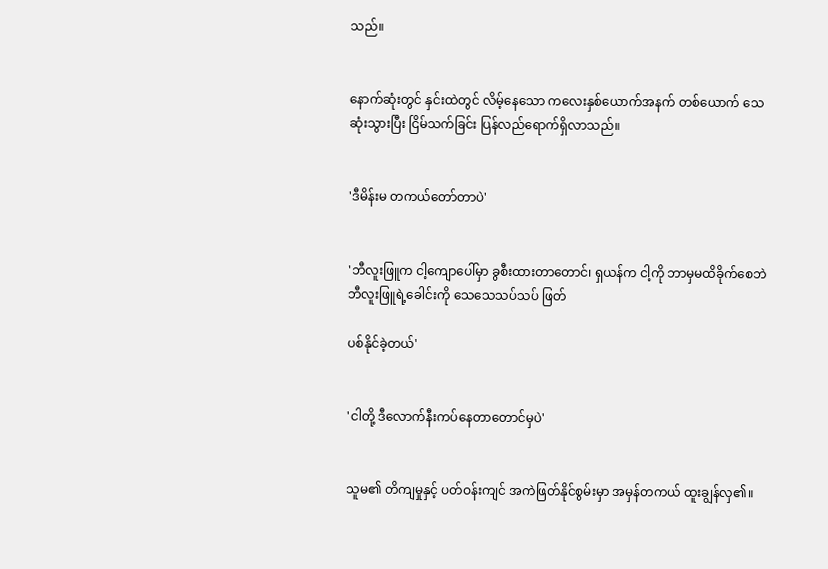သည်။


နောက်ဆုံးတွင် နှင်းထဲတွင် လိမ့်နေသော ကလေးနှစ်ယောက်အနက် တစ်ယောက် သေဆုံးသွားပြီး ငြိမ်သက်ခြင်း ပြန်လည်ရောက်ရှိလာသည်။


'ဒီမိန်းမ တကယ်တော်တာပဲ'


'ဘီလူးဖြူက ငါ့ကျောပေါ်မှာ ခွစီးထားတာတောင်၊ ရှယန်က ငါ့ကို ဘာမှမထိခိုက်စေဘဲ ဘီလူးဖြူရဲ့ခေါင်းကို သေသေသပ်သပ် ဖြတ်

ပစ်နိုင်ခဲ့တယ်'


'ငါတို့ ဒီလောက်နီးကပ်နေတာတောင်မှပဲ'


သူမ၏ တိကျမှုနှင့် ပတ်ဝန်းကျင် အကဲဖြတ်နိုင်စွမ်းမှာ အမှန်တကယ် ထူးချွန်လှ၏။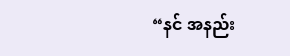“နင် အနည်း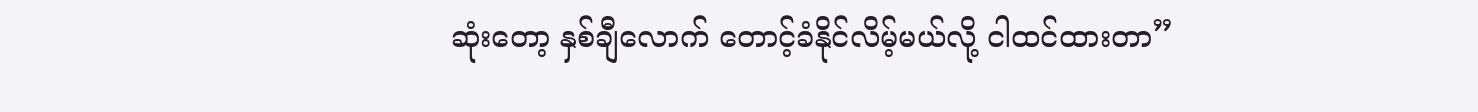ဆုံးတော့ နှစ်ချီလောက် တောင့်ခံနိုင်လိမ့်မယ်လို့ ငါထင်ထားတာ”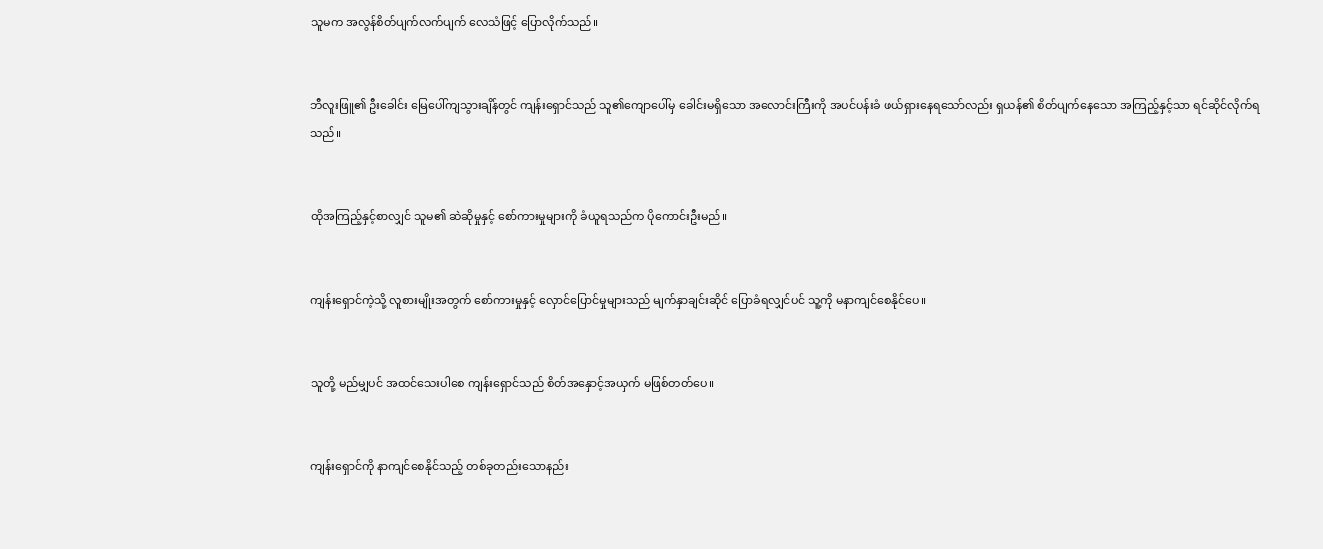သူမက အလွန်စိတ်ပျက်လက်ပျက် လေသံဖြင့် ပြောလိုက်သည်။


ဘီလူးဖြူ၏ ဦးခေါင်း မြေပေါ်ကျသွားချိန်တွင် ကျန်းရှောင်သည် သူ၏ကျောပေါ်မှ ခေါင်းမရှိသော အလောင်းကြီးကို အပင်ပန်းခံ ဖယ်ရှားနေရသော်လည်း ရှယန်၏ စိတ်ပျက်နေသော အကြည့်နှင့်သာ ရင်ဆိုင်လိုက်ရသည်။


ထိုအကြည့်နှင့်စာလျှင် သူမ၏ ဆဲဆိုမှုနှင့် စော်ကားမှုများကို ခံယူရသည်က ပိုကောင်းဦးမည်။


ကျန်းရှောင်ကဲ့သို့ လူစားမျိုးအတွက် စော်ကားမှုနှင့် လှောင်ပြောင်မှုများသည် မျက်နှာချင်းဆိုင် ပြောခံရလျှင်ပင် သူ့ကို မနာကျင်စေနိုင်ပေ။


သူတို့ မည်မျှပင် အထင်သေးပါစေ ကျန်းရှောင်သည် စိတ်အနှောင့်အယှက် မဖြစ်တတ်ပေ။


ကျန်းရှောင်ကို နာကျင်စေနိုင်သည့် တစ်ခုတည်းသောနည်း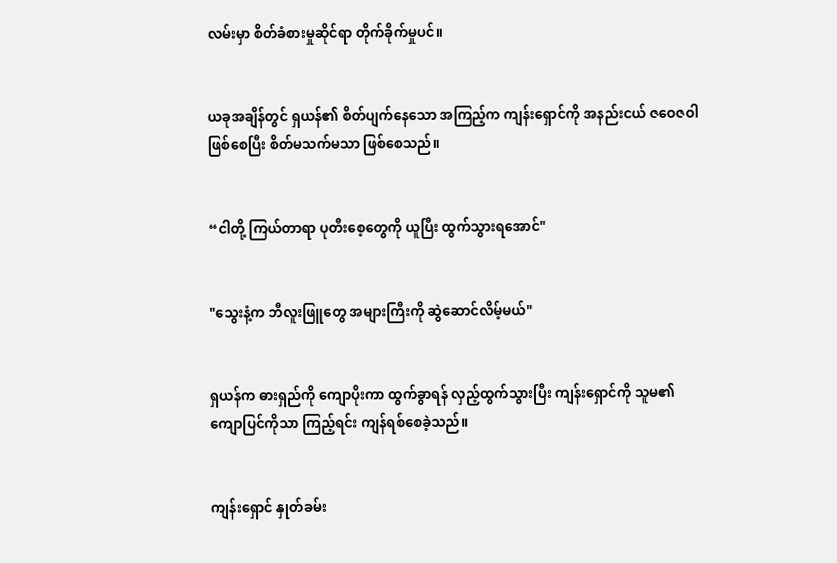လမ်းမှာ စိတ်ခံစားမှုဆိုင်ရာ တိုက်ခိုက်မှုပင်။


ယခုအချိန်တွင် ရှယန်၏ စိတ်ပျက်နေသော အကြည့်က ကျန်းရှောင်ကို အနည်းငယ် ဇဝေဇဝါဖြစ်စေပြီး စိတ်မသက်မသာ ဖြစ်စေသည်။


“ငါတို့ ကြယ်တာရာ ပုတီးစေ့တွေကို ယူပြီး ထွက်သွားရအောင်"


"သွေးနံ့က ဘီလူးဖြူတွေ အများကြီးကို ဆွဲဆောင်လိမ့်မယ်"


ရှယန်က ဓားရှည်ကို ကျောပိုးကာ ထွက်ခွာရန် လှည့်ထွက်သွားပြီး ကျန်းရှောင်ကို သူမ၏ ကျောပြင်ကိုသာ ကြည့်ရင်း ကျန်ရစ်စေခဲ့သည်။


ကျန်းရှောင် နှုတ်ခမ်း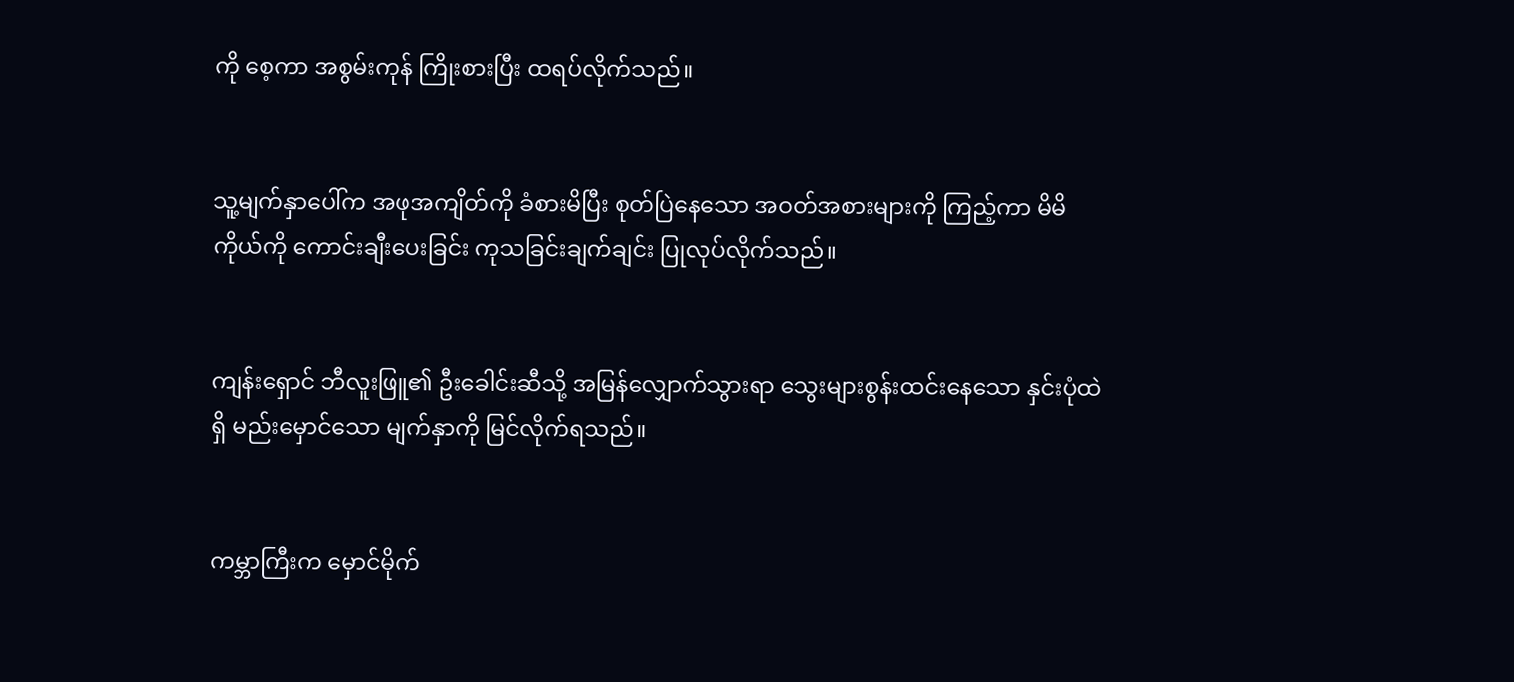ကို စေ့ကာ အစွမ်းကုန် ကြိုးစားပြီး ထရပ်လိုက်သည်။


သူ့မျက်နှာပေါ်က အဖုအကျိတ်ကို ခံစားမိပြီး စုတ်ပြဲနေသော အဝတ်အစားများကို ကြည့်ကာ မိမိကိုယ်ကို ကောင်းချီးပေးခြင်း ကုသခြင်းချက်ချင်း ပြုလုပ်လိုက်သည်။


ကျန်းရှောင် ဘီလူးဖြူ၏ ဦးခေါင်းဆီသို့ အမြန်လျှောက်သွားရာ သွေးများစွန်းထင်းနေသော နှင်းပုံထဲရှိ မည်းမှောင်သော မျက်နှာကို မြင်လိုက်ရသည်။


ကမ္ဘာကြီးက မှောင်မိုက်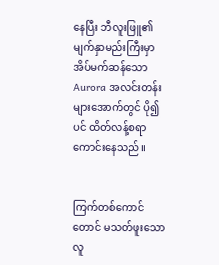နေပြီး ဘီလူးဖြူ၏ မျက်နှာမည်းကြီးမှာ အိပ်မက်ဆန်သော Aurora အလင်းတန်းများအောက်တွင် ပို၍ပင် ထိတ်လန့်စရာ ကောင်းနေသည်။


ကြက်တစ်ကောင်တောင် မသတ်ဖူးသော လူ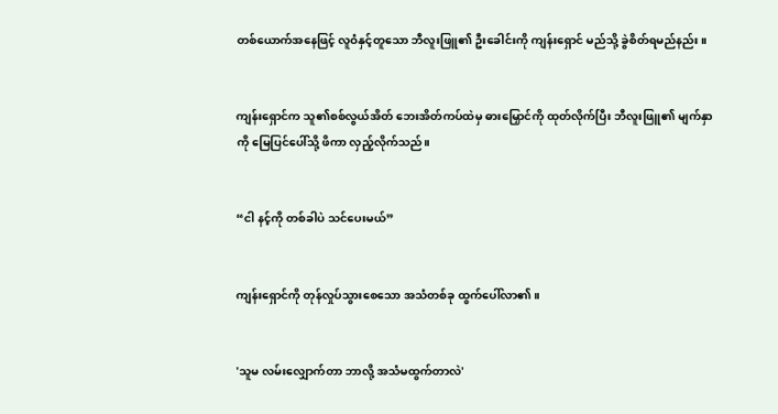တစ်ယောက်အနေဖြင့် လူဝံနှင့်တူသော ဘီလူးဖြူ၏ ဦးခေါင်းကို ကျန်းရှောင် မည်သို့ ခွဲစိတ်ရမည်နည်း။


ကျန်းရှောင်က သူ၏စစ်လွယ်အိတ် ဘေးအိတ်ကပ်ထဲမှ ဓားမြှောင်ကို ထုတ်လိုက်ပြီး ဘီလူးဖြူ၏ မျက်နှာကို မြေပြင်ပေါ်သို့ ဖိကာ လှည့်လိုက်သည်။


“ငါ နင့်ကို တစ်ခါပဲ သင်ပေးမယ်”


ကျန်းရှောင်ကို တုန်လှုပ်သွားစေသော အသံတစ်ခု ထွက်ပေါ်လာ၏။


'သူမ လမ်းလျှောက်တာ ဘာလို့ အသံမထွက်တာလဲ'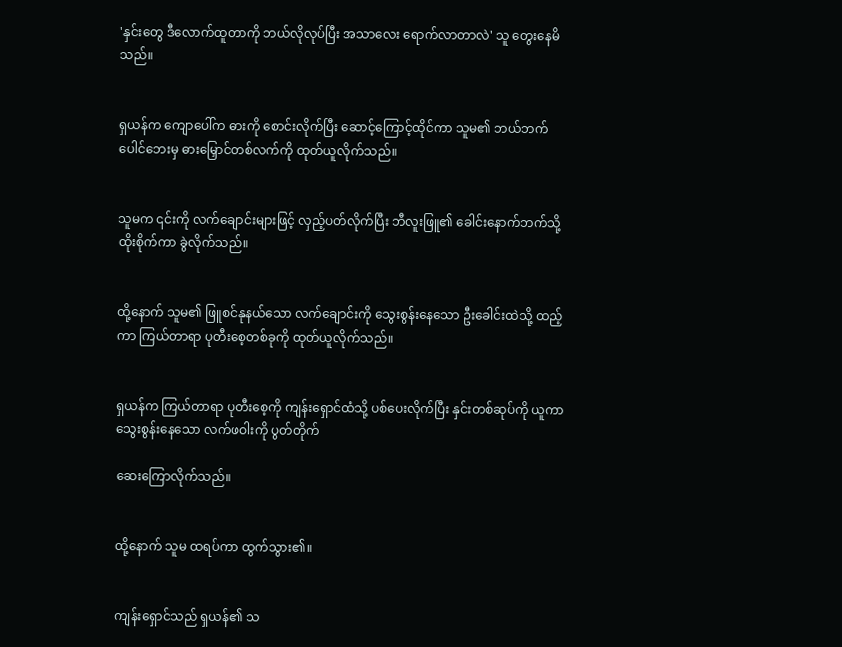'နှင်းတွေ ဒီလောက်ထူတာကို ဘယ်လိုလုပ်ပြီး အသာလေး ရောက်လာတာလဲ' သူ တွေးနေမိသည်။


ရှယန်က ကျောပေါ်က ဓားကို စောင်းလိုက်ပြီး ဆောင့်ကြောင့်ထိုင်ကာ သူမ၏ ဘယ်ဘက်ပေါင်ဘေးမှ ဓားမြှောင်တစ်လက်ကို ထုတ်ယူလိုက်သည်။


သူမက ၎င်းကို လက်ချောင်းများဖြင့် လှည့်ပတ်လိုက်ပြီး ဘီလူးဖြူ၏ ခေါင်းနောက်ဘက်သို့ ထိုးစိုက်ကာ ခွဲလိုက်သည်။


ထို့နောက် သူမ၏ ဖြူစင်နုနယ်သော လက်ချောင်းကို သွေးစွန်းနေသော ဦးခေါင်းထဲသို့ ထည့်ကာ ကြယ်တာရာ ပုတီးစေ့တစ်ခုကို ထုတ်ယူလိုက်သည်။


ရှယန်က ကြယ်တာရာ ပုတီးစေ့ကို ကျန်းရှောင်ထံသို့ ပစ်ပေးလိုက်ပြီး နှင်းတစ်ဆုပ်ကို ယူကာ သွေးစွန်းနေသော လက်ဖဝါးကို ပွတ်တိုက်

ဆေးကြောလိုက်သည်။


ထို့နောက် သူမ ထရပ်ကာ ထွက်သွား၏။


ကျန်းရှောင်သည် ရှယန်၏ သ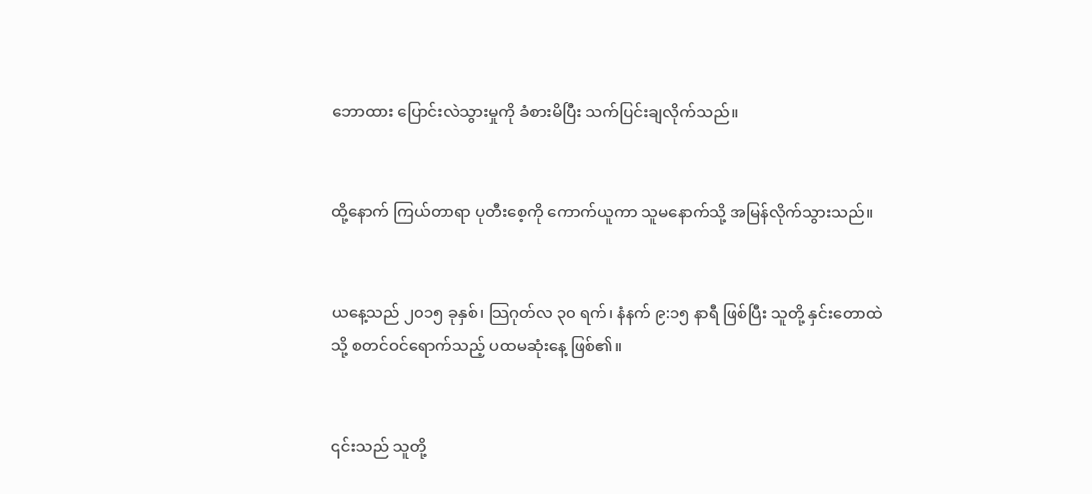ဘောထား ပြောင်းလဲသွားမှုကို ခံစားမိပြီး သက်ပြင်းချလိုက်သည်။


ထို့နောက် ကြယ်တာရာ ပုတီးစေ့ကို ကောက်ယူကာ သူမနောက်သို့ အမြန်လိုက်သွားသည်။


ယနေ့သည် ၂၀၁၅ ခုနှစ်၊ သြဂုတ်လ ၃၀ ရက်၊ နံနက် ၉:၁၅ နာရီ ဖြစ်ပြီး သူတို့ နှင်းတောထဲသို့ စတင်ဝင်ရောက်သည့် ပထမဆုံးနေ့ ဖြစ်၏။


၎င်းသည် သူတို့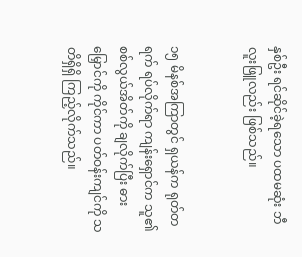နှစ်ဦး ရင်ဆိုင်ခဲ့ရသော ပထမဆုံး ဘီလူးဖြူလည်း ဖြစ်သည်။


၁၅ မိနစ်အကြာတွင် ရှယန်က ရုတ်တရက် ရပ်လိုက်ရာ ကျန်းရှောင်က သူ၏ စစ်လွယ်အိတ်ကို ချလိုက်ပြီး ဓားမြှောင်ကို ကိုင်ကာ ပတ်ဝန်းကျင်ကို သတိရှိရှိ ကြည့်လိုက်သည်။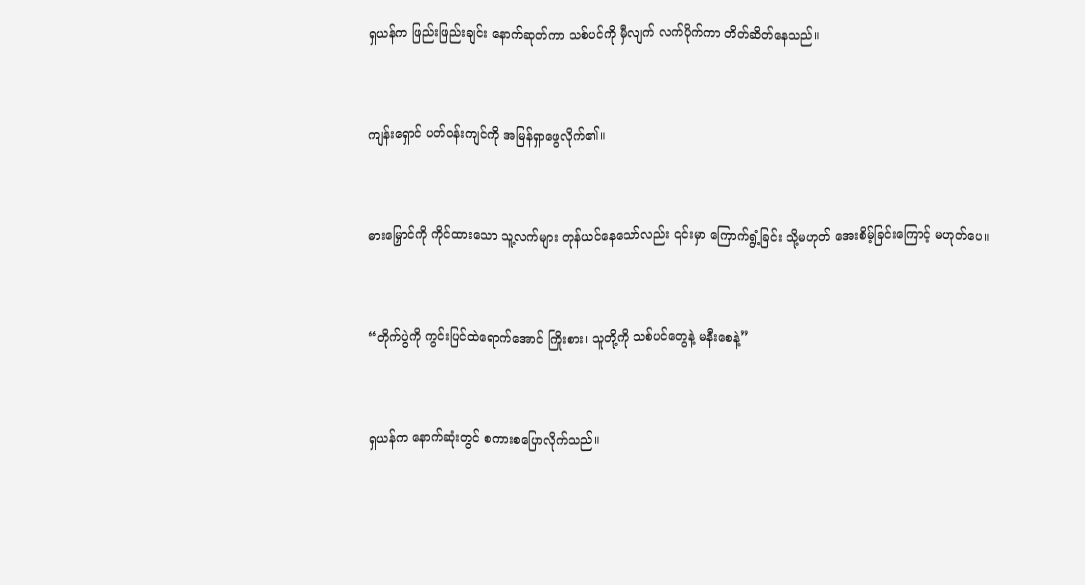ရှယန်က ဖြည်းဖြည်းချင်း နောက်ဆုတ်ကာ သစ်ပင်ကို မှီလျက် လက်ပိုက်ကာ တိတ်ဆိတ်နေသည်။


ကျန်းရှောင် ပတ်ဝန်းကျင်ကို အမြန်ရှာဖွေလိုက်၏။


ဓားမြှောင်ကို ကိုင်ထားသော သူ့လက်များ တုန်ယင်နေသော်လည်း ၎င်းမှာ ကြောက်ရွံ့ခြင်း သို့မဟုတ် အေးစိမ့်ခြင်းကြောင့် မဟုတ်ပေ။


“တိုက်ပွဲကို ကွင်းပြင်ထဲရောက်အောင် ကြိုးစား၊ သူတို့ကို သစ်ပင်တွေနဲ့ မနီးစေနဲ့”


ရှယန်က နောက်ဆုံးတွင် စကားစပြောလိုက်သည်။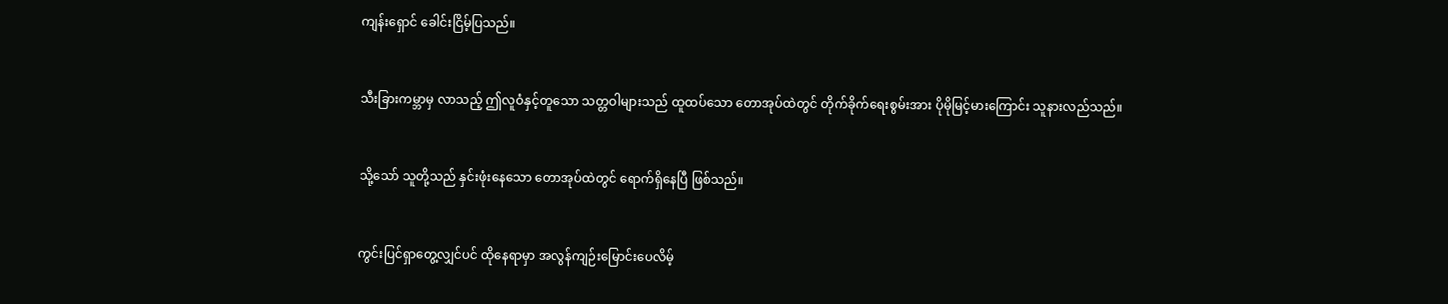ကျန်းရှောင် ခေါင်းငြိမ့်ပြသည်။


သီးခြားကမ္ဘာမှ လာသည့် ဤလူဝံနှင့်တူသော သတ္တဝါများသည် ထူထပ်သော တောအုပ်ထဲတွင် တိုက်ခိုက်ရေးစွမ်းအား ပိုမိုမြင့်မားကြောင်း သူနားလည်သည်။


သို့သော် သူတို့သည် နှင်းဖုံးနေသော တောအုပ်ထဲတွင် ရောက်ရှိနေပြီ ဖြစ်သည်။


ကွင်းပြင်ရှာတွေ့လျှင်ပင် ထိုနေရာမှာ အလွန်ကျဉ်းမြောင်းပေလိမ့်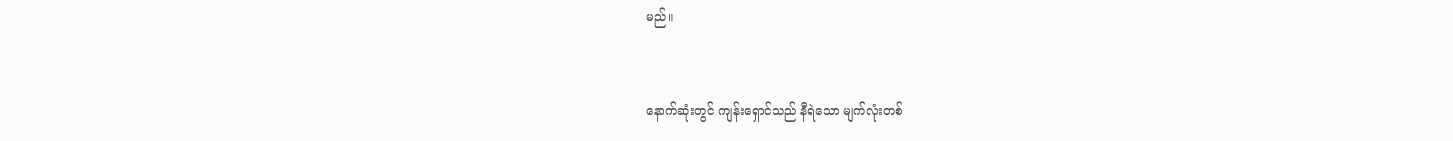မည်။


နောက်ဆုံးတွင် ကျန်းရှောင်သည် နီရဲသော မျက်လုံးတစ်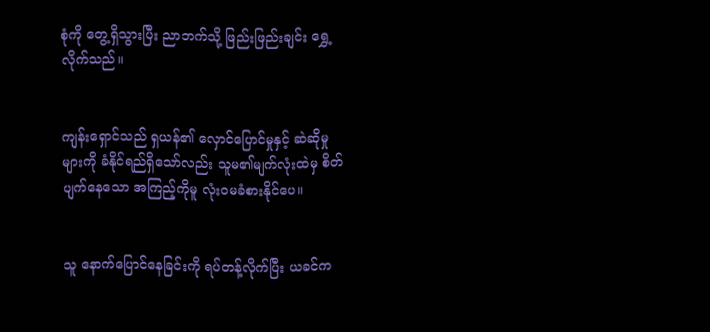စုံကို တွေ့ရှိသွားပြီး ညာဘက်သို့ ဖြည်းဖြည်းချင်း ရွှေ့လိုက်သည်။


ကျန်းရှောင်သည် ရှယန်၏ လှောင်ပြောင်မှုနှင့် ဆဲဆိုမှုများကို ခံနိုင်ရည်ရှိသော်လည်း သူမ၏မျက်လုံးထဲမှ စိတ်ပျက်နေသော အကြည့်ကိုမူ လုံးဝမခံစားနိုင်ပေ။


သူ နောက်ပြောင်နေခြင်းကို ရပ်တန့်လိုက်ပြီး ယခင်က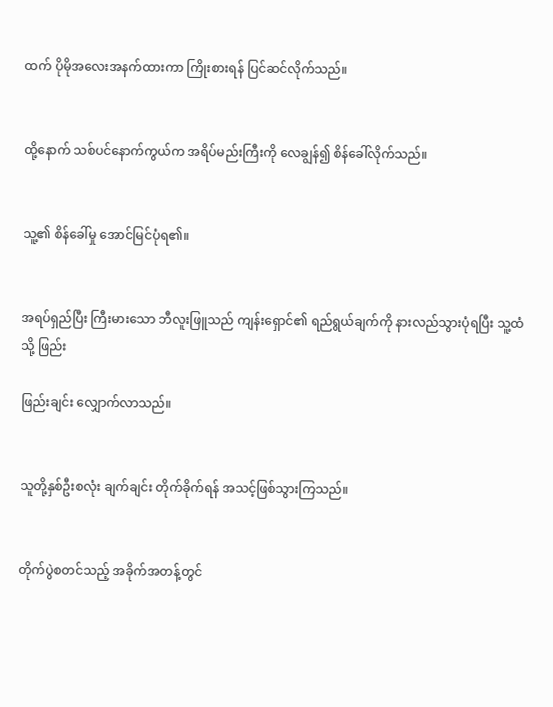ထက် ပိုမိုအလေးအနက်ထားကာ ကြိုးစားရန် ပြင်ဆင်လိုက်သည်။


ထို့နောက် သစ်ပင်နောက်ကွယ်က အရိပ်မည်းကြီးကို လေချွန်၍ စိန်ခေါ်လိုက်သည်။


သူ့၏ စိန်ခေါ်မှု အောင်မြင်ပုံရ၏။


အရပ်ရှည်ပြီး ကြီးမားသော ဘီလူးဖြူသည် ကျန်းရှောင်၏ ရည်ရွယ်ချက်ကို နားလည်သွားပုံရပြီး သူ့ထံသို့ ဖြည်း

ဖြည်းချင်း လျှောက်လာသည်။


သူတို့နှစ်ဦးစလုံး ချက်ချင်း တိုက်ခိုက်ရန် အသင့်ဖြစ်သွားကြသည်။


တိုက်ပွဲစတင်သည့် အခိုက်အတန့်တွင်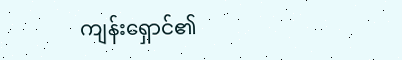ကျန်းရှောင်၏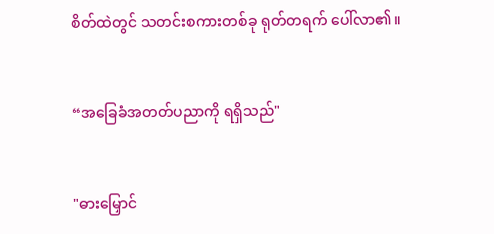စိတ်ထဲတွင် သတင်းစကားတစ်ခု ရုတ်တရက် ပေါ်လာ၏။


“အခြေခံအတတ်ပညာကို ရရှိသည်"


"ဓားမြှောင်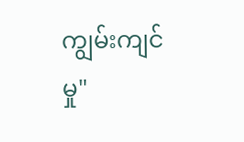ကျွမ်းကျင်မှု"